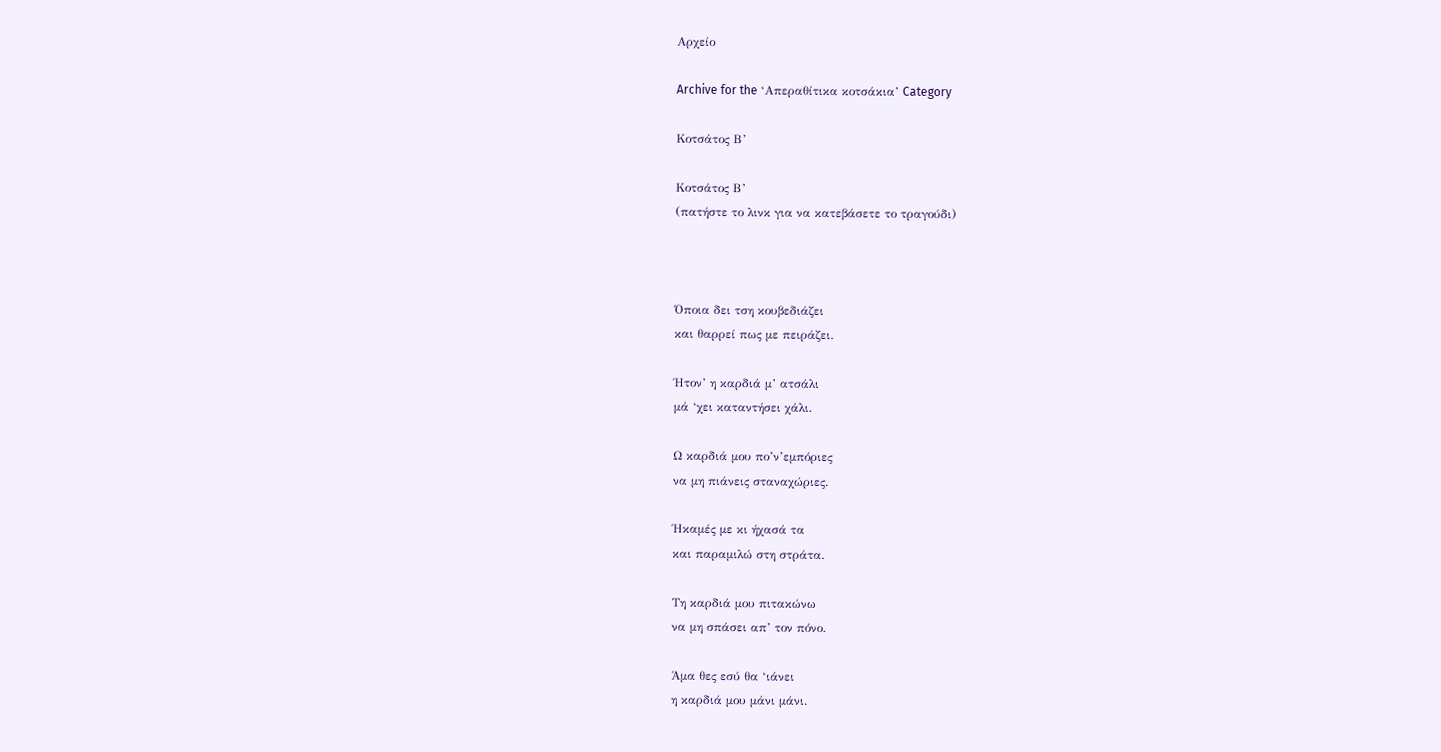Αρχείο

Archive for the ‘Απεραθίτικα κοτσάκια’ Category

Κοτσάτος Β’

Κοτσάτος Β’
(πατήστε το λινκ για να κατεβάσετε το τραγούδι)



Όποια δει τση κουβεδιάζει
και θαρρεί πως με πειράζει.

Ήτον’ η καρδιά μ’ ατσάλι
μά ‘χει καταντήσει χάλι.

Ω καρδιά μου πο’ν’εμπόριες
να μη πιάνεις σταναχώριες.

Ήκαμές με κι ήχασά τα
και παραμιλώ στη στράτα.

Τη καρδιά μου πιτακώνω
να μη σπάσει απ’ τον πόνο.

Άμα θες εσύ θα ‘ιάνει
η καρδιά μου μάνι μάνι.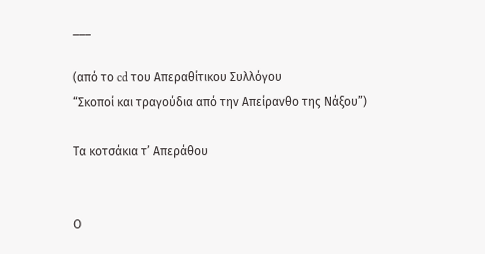___

(από το cd του Απεραθίτικου Συλλόγου
“Σκοποί και τραγούδια από την Απείρανθο της Νάξου”)

Τα κοτσάκια τ’ Απεράθου


Ο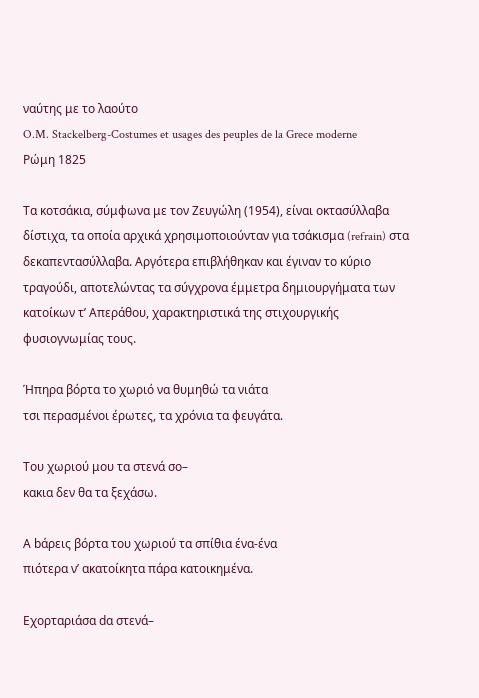ναύτης με το λαούτο
O.M. Stackelberg-Costumes et usages des peuples de la Grece moderne
Ρώμη 1825

Τα κοτσάκια, σύμφωνα με τον Ζευγώλη (1954), είναι οκτασύλλαβα δίστιχα, τα οποία αρχικά χρησιμοποιούνταν για τσάκισμα (refrain) στα δεκαπεντασύλλαβα. Aργότερα επιβλήθηκαν και έγιναν το κύριο τραγούδι, αποτελώντας τα σύγχρονα έμμετρα δημιουργήματα των κατοίκων τ’ Απεράθου, χαρακτηριστικά της στιχουργικής φυσιογνωμίας τους.

Ήπηρα βόρτα το χωριό να θυμηθώ τα νιάτα
τσι περασμένοι έρωτες, τα χρόνια τα φευγάτα.

Του χωριού μου τα στενά σο–
κακια δεν θα τα ξεχάσω.

Α bάρεις βόρτα του χωριού τα σπίθια ένα-ένα
πιότερα ν’ ακατοίκητα πάρα κατοικημένα.

Εχορταριάσα dα στενά–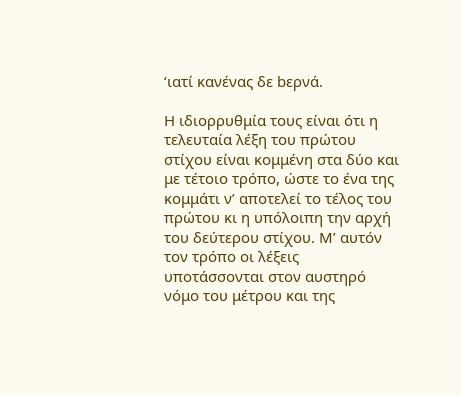‘ιατί κανένας δε bερνά.

Η ιδιορρυθμία τους είναι ότι η τελευταία λέξη του πρώτου στίχου είναι κομμένη στα δύο και με τέτοιο τρόπο, ώστε το ένα της κομμάτι ν’ αποτελεί το τέλος του πρώτου κι η υπόλοιπη την αρχή του δεύτερου στίχου. Μ’ αυτόν τον τρόπο οι λέξεις υποτάσσονται στον αυστηρό νόμο του μέτρου και της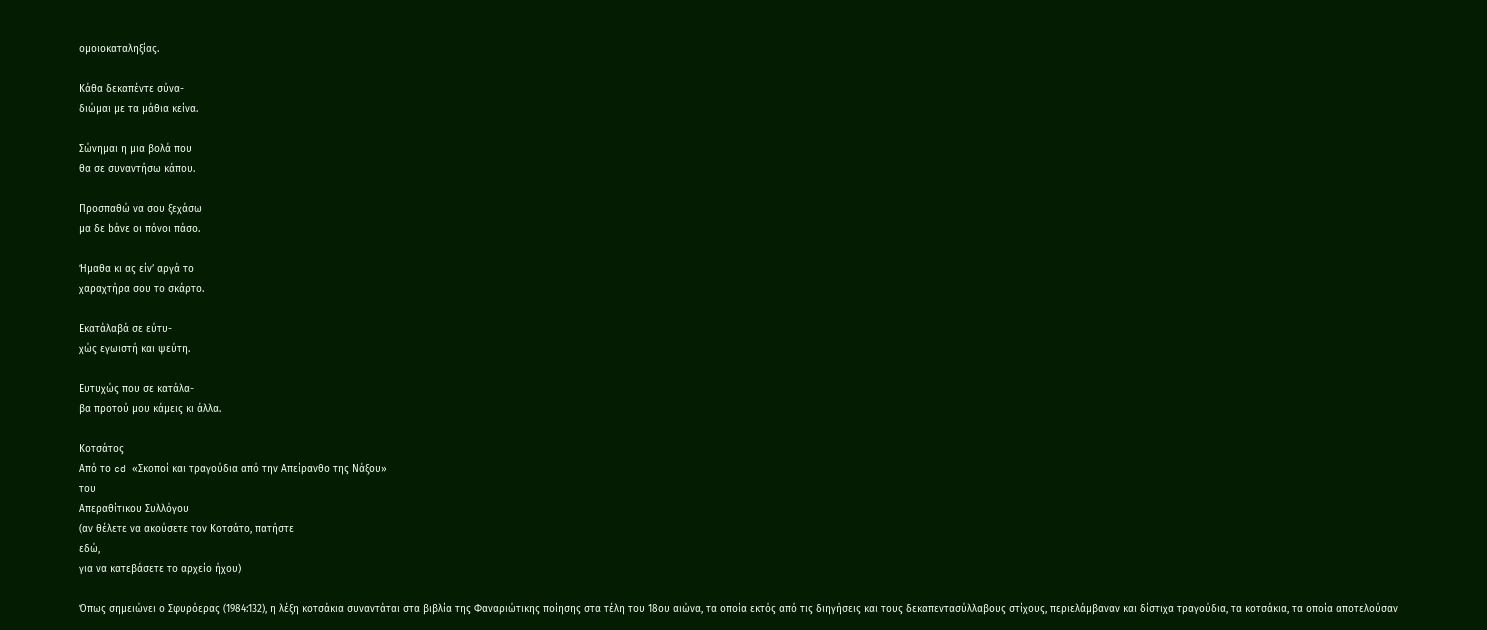ομοιοκαταληξίας.

Κάθα δεκαπέντε σύνα-
διώμαι με τα μάθια κείνα.

Σώνημαι η μια βολά που
θα σε συναντήσω κάπου.

Προσπαθώ να σου ξεχάσω
μα δε bάνε οι πόνοι πάσο.

Ήμαθα κι ας είν’ αργά το
χαραχτήρα σου τo σκάρτο.

Εκατάλαβά σε εύτυ-
χώς εγωιστή και ψεύτη.

Ευτυχώς που σε κατάλα-
βα προτού μου κάμεις κι άλλα.

Κοτσάτος
Από το cd «Σκοποί και τραγούδια από την Απείρανθο της Νάξου»
του
Απεραθίτικου Συλλόγου
(αν θέλετε να ακούσετε τον Κοτσάτο, πατήστε
εδώ,
για να κατεβάσετε το αρχείο ήχου)

Όπως σημειώνει ο Σφυρόερας (1984:132), η λέξη κοτσάκια συναντάται στα βιβλία της Φαναριώτικης ποίησης στα τέλη του 18ου αιώνα, τα οποία εκτός από τις διηγήσεις και τους δεκαπεντασύλλαβους στίχους, περιελάμβαναν και δίστιχα τραγούδια, τα κοτσάκια, τα οποία αποτελούσαν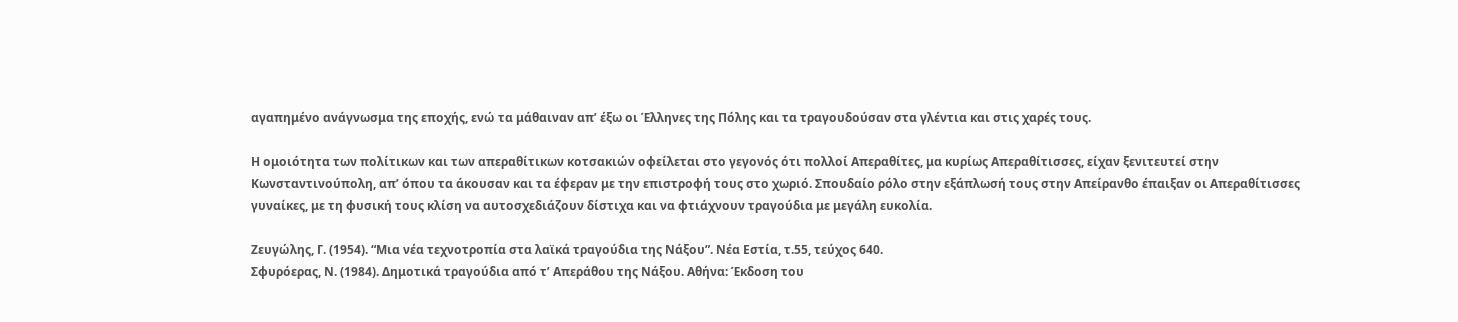αγαπημένο ανάγνωσμα της εποχής, ενώ τα μάθαιναν απ’ έξω οι Έλληνες της Πόλης και τα τραγουδούσαν στα γλέντια και στις χαρές τους.

Η ομοιότητα των πολίτικων και των απεραθίτικων κοτσακιών οφείλεται στο γεγονός ότι πολλοί Απεραθίτες, μα κυρίως Απεραθίτισσες, είχαν ξενιτευτεί στην Κωνσταντινούπολη, απ’ όπου τα άκουσαν και τα έφεραν με την επιστροφή τους στο χωριό. Σπουδαίο ρόλο στην εξάπλωσή τους στην Απείρανθο έπαιξαν οι Απεραθίτισσες γυναίκες, με τη φυσική τους κλίση να αυτοσχεδιάζουν δίστιχα και να φτιάχνουν τραγούδια με μεγάλη ευκολία.

Ζευγώλης, Γ. (1954). “Μια νέα τεχνοτροπία στα λαϊκά τραγούδια της Νάξου”. Νέα Εστία, τ.55, τεύχος 640.
Σφυρόερας, Ν. (1984). Δημοτικά τραγούδια από τ’ Απεράθου της Νάξου. Αθήνα: Έκδοση του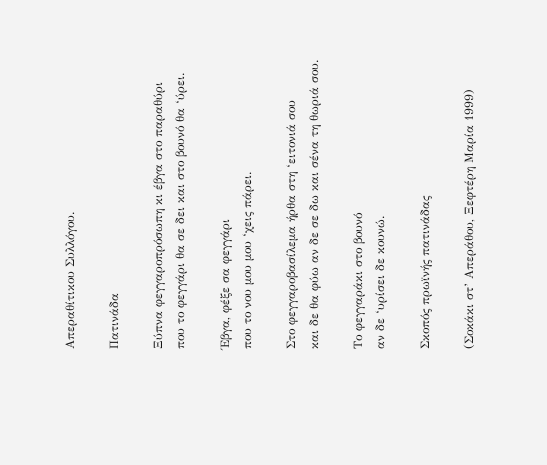Απεραθίτικου Συλλόγου.

Πατινάδα

Ξύπνα φεγγαροπρόσωπη κι έβγα στο παραθύρι
που το φεγγάρι θα σε δει και στο βουνό θα ‘ύρει.

Έβγα, φέξε σα φεγγάρι
που το νου μου μου ‘χεις πάρει.

Στο φεγγαροβασίλεμα ήρθα στη ‘ειτονιά σου
και δε θα φύω αν δε σε δω και σένα τη θωριά σου.

Το φεγγαράκι στο βουνό
αν δε ‘υρίσει δε κουνώ.

Σκοπός πρωϊνής πατινάδας

(Σοκάκι στ’ Απεράθου, Ξεφτέρη Μαρία 1999)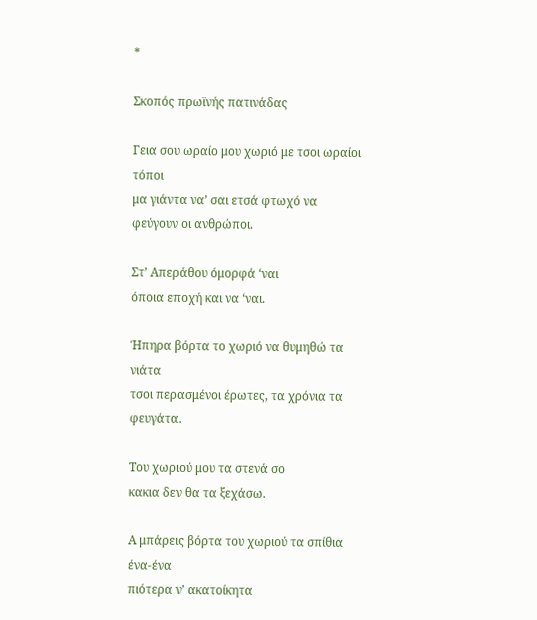*

Σκοπός πρωϊνής πατινάδας

Γεια σου ωραίο μου χωριό με τσοι ωραίοι τόποι
μα γιάντα να’ σαι ετσά φτωχό να φεύγουν οι ανθρώποι.

Στ’ Απεράθου όμορφά ‘ναι
όποια εποχή και να ‘ναι.

Ήπηρα βόρτα το χωριό να θυμηθώ τα νιάτα
τσοι περασμένοι έρωτες, τα χρόνια τα φευγάτα.

Του χωριού μου τα στενά σο
κακια δεν θα τα ξεχάσω.

Α μπάρεις βόρτα του χωριού τα σπίθια ένα-ένα
πιότερα ν’ ακατοίκητα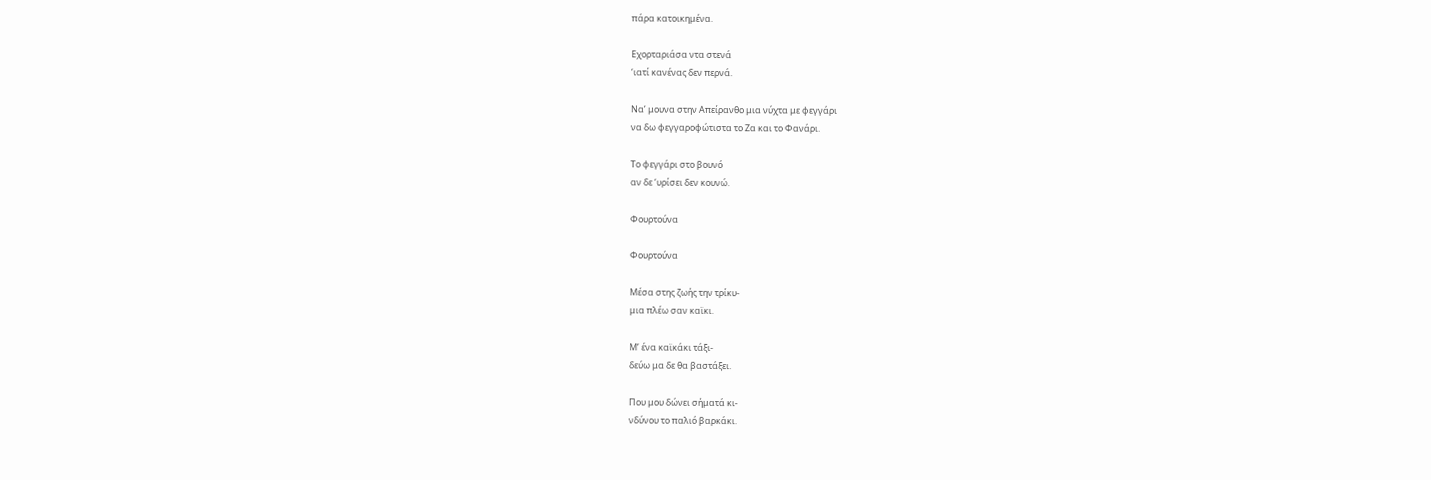πάρα κατοικημένα.

Εχορταριάσα ντα στενά
‘ιατί κανένας δεν περνά.

Να’ μουνα στην Απείρανθο μια νύχτα με φεγγάρι
να δω φεγγαροφώτιστα το Ζα και το Φανάρι.

Το φεγγάρι στο βουνό
αν δε ‘υρίσει δεν κουνώ.

Φουρτούνα

Φουρτoύνα

Μέσα στης ζωής την τρίκυ-
μια πλέω σαν καϊκι.

Μ’ ένα καϊκάκι τάξι-
δεύω μα δε θα βαστάξει.

Που μου δώνει σήματά κι-
νδύνου το παλιό βαρκάκι.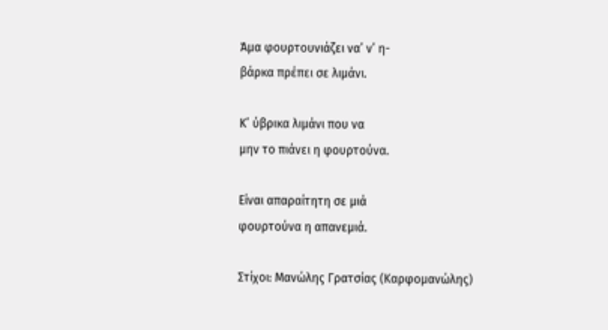Άμα φουρτουνιάζει να’ ν’ η-
βάρκα πρέπει σε λιμάνι.

Κ’ ύβρικα λιμάνι που να
μην το πιάνει η φουρτούνα.

Είναι απαραίτητη σε μιά
φουρτούνα η απανεμιά.

Στίχοι: Μανώλης Γρατσίας (Καρφομανώλης)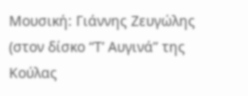Μουσική: Γιάννης Ζευγώλης
(στον δίσκο “Τ’ Αυγινά” της Κούλας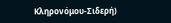Κληρονόμου-Σιδερή)